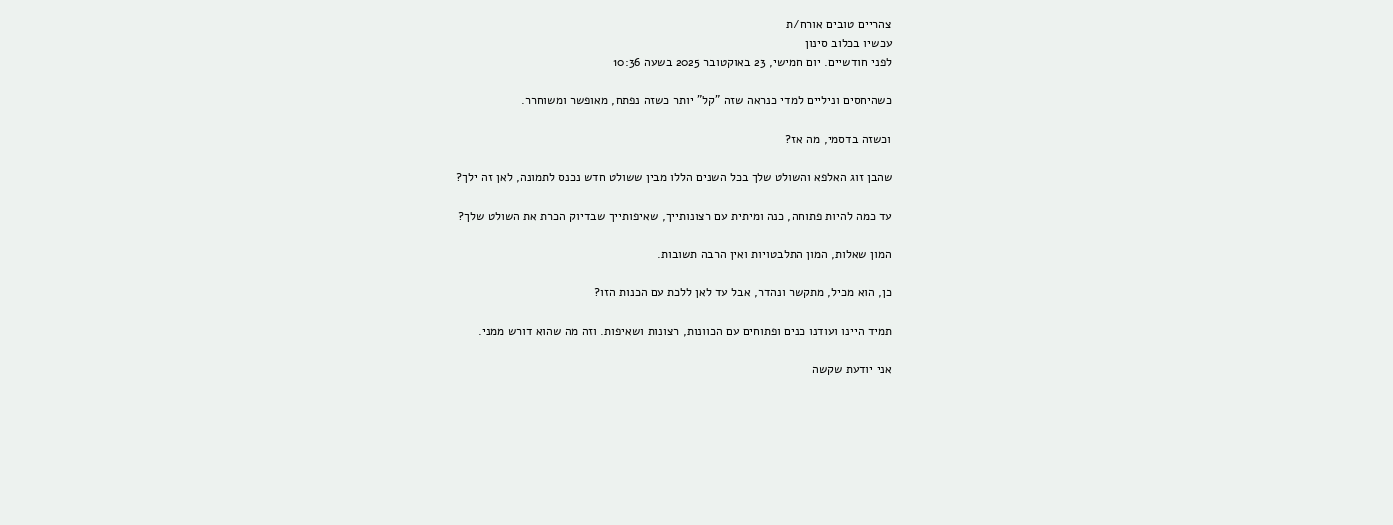צהריים טובים אורח/ת
עכשיו בכלוב סינון
לפני חודשיים. יום חמישי, 23 באוקטובר 2025 בשעה 10:36

כשהיחסים וניליים למדי כנראה שזה "קל" יותר כשזה נפתח, מאופשר ומשוחרר.

וכשזה בדסמי, מה אז?

שהבן זוג האלפא והשולט שלך בכל השנים הללו מבין ששולט חדש נכנס לתמונה, לאן זה ילך?

עד כמה להיות פתוחה, כנה ומיתית עם רצונותייך, שאיפותייך שבדיוק הכרת את השולט שלך?

המון שאלות, המון התלבטויות ואין הרבה תשובות.

כן, הוא מכיל, מתקשר ונהדר, אבל עד לאן ללכת עם הכנות הזו?

תמיד היינו ועודנו כנים ופתוחים עם הכוונות, רצונות ושאיפות. וזה מה שהוא דורש ממני.

אני יודעת שקשה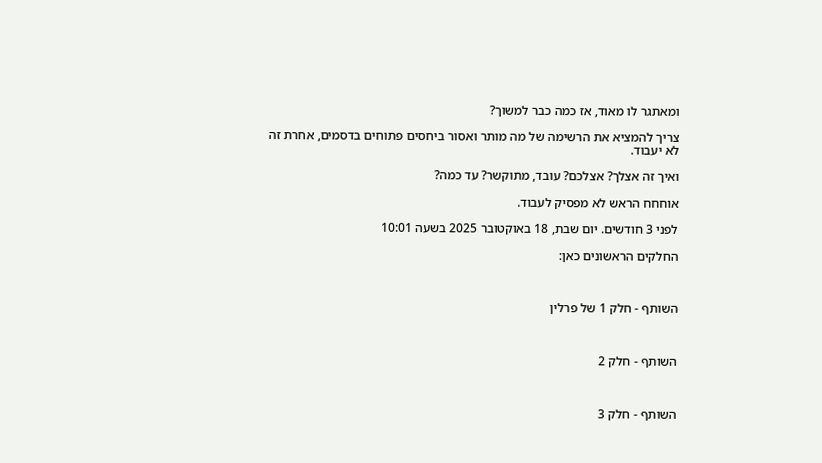ומאתגר לו מאוד, אז כמה כבר למשוך?

צריך להמציא את הרשימה של מה מותר ואסור ביחסים פתוחים בדסמים, אחרת זה לא יעבוד.

ואיך זה אצלך? אצלכם? עובד, מתוקשר? עד כמה?

אוחחח הראש לא מפסיק לעבוד.

לפני 3 חודשים. יום שבת, 18 באוקטובר 2025 בשעה 10:01

החלקים הראשונים כאן:



השותף - חלק 1 של פרלין



השותף - חלק 2



השותף - חלק 3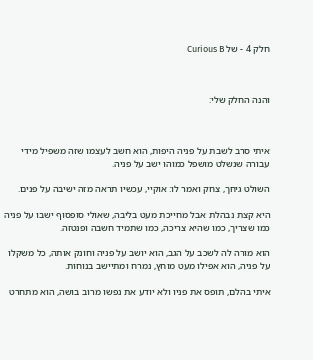חלק 4 - של Curious B



והנה החלק שלי:



איתי סרב לשבת על פניה היפות, הוא חשב לעצמו שזה משפיל מידי עבורה שנשלט מושפל כמוהו ישב על פניה.

השולט גיחך, צחק ואמר לו: אוקיי, עכשיו תראה מזה ישיבה על פנים.

היא קצת נבהלת אבל מחייכת מעט בליבה, שאולי סופסוף ישבו על פניה כמו שצריך, כמו שהיא צריכה, כמו שתמיד חשבה ופנטזה.

הוא מורה לה לשכב על הגב, הוא יושב על פניה וחונק אותה, כל משקלו על פניה, הוא אפילו מעט מוחץ, נמרח ומתיישב בנוחות.

איתי בהלם, תופס את פניו ולא יודע את נפשו מרוב בושה, הוא מתחרט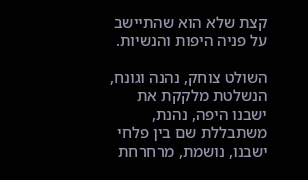קצת שלא הוא שהתיישב על פניה היפות והנשיות.

השולט צוחק, נהנה וגונח, הנשלטת מלקקת את ישבנו היפה, נהנת, משתבללת שם בין פלחי ישבנו, נושמת, מרחרחת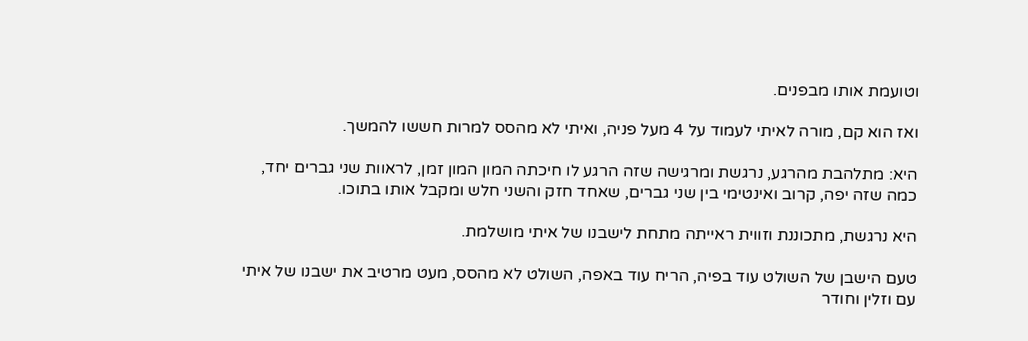וטועמת אותו מבפנים.

ואז הוא קם, מורה לאיתי לעמוד על 4 מעל פניה, ואיתי לא מהסס למרות חששו להמשך.

היא: מתלהבת מהרגע, נרגשת ומרגישה שזה הרגע לו חיכתה המון המון זמן, לראוות שני גברים יחד, כמה שזה יפה, קרוב ואינטימי בין שני גברים, שאחד חזק והשני חלש ומקבל אותו בתוכו.

היא נרגשת, מתכוננת וזווית ראייתה מתחת לישבנו של איתי מושלמת.

טעם הישבן של השולט עוד בפיה, הריח עוד באפה, השולט לא מהסס, מעט מרטיב את ישבנו של איתי עם וזלין וחודר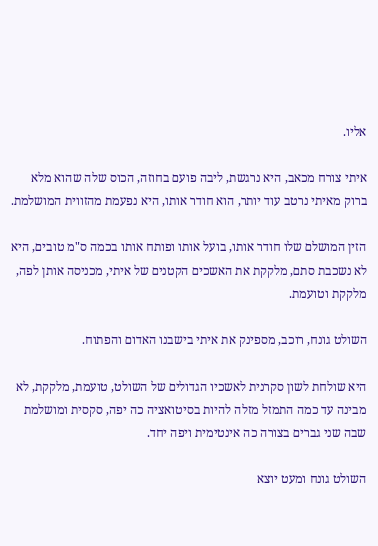אליו.

איתי צורח מכאב, היא נרגשת, ליבה פועם בחוזה, הכוס שלה שהוא מלא ברוק מאיתי נרטב עוד יותר, הוא חודר אותו, היא נפעמת מהזווית המושלמת.

הזין המושלם שלו חודר אותו, בועל אותו ופותח אותו בכמה ס"מ טובים, היא לא נשכבת סתם, מלקקת את האשכים הקטנים של איתי, מכניסה אותן לפה, מלקקת וטועמת.

השולט גונח, רוכב, מספינק את איתי בישבנו האדום והפתוח.

היא שולחת לשון סקרנית לאשכיו הגדולים של השולט, טועמת, מלקקת, לא מבינה עד כמה התמזל מזלה להיות בסיטואציה כה יפה, סקסית ומושלמת שבה שני גברים בצורה כה אינטימית ויפה יחד.

השולט גונח ומעט יוצא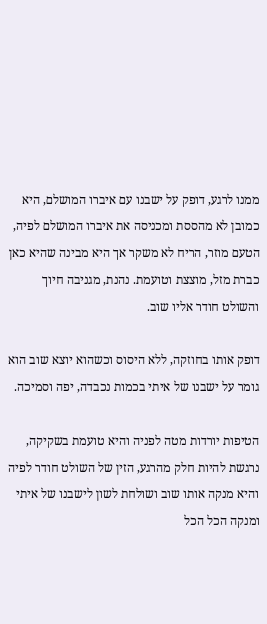ממנו לרגע, דופק על ישבנו עם איברו המושלם, היא כמובן לא מהססת ומכניסה את איברו המושלם לפיה, הטעם מוזר, הריח לא משקר אך היא מבינה שהיא כאן כברת מזל, מוצצת וטועמת. נהנת, מגניבה חיוך והשולט חודר אליו שוב.

דופק אותו בחוזקה, ללא היסוס וכשהוא יוצא שוב הוא גומר על ישבנו של איתי בכמות נכבדה, יפה וסמיכה.

הטיפות יורדות מטה לפניה והיא טועמת בשקיקה, נרגשת להיות חלק מהרגע, הזין של השולט חודר לפיה והיא מנקה אותו שוב ושולחת לשון לישבנו של איתי ומנקה הכל הכל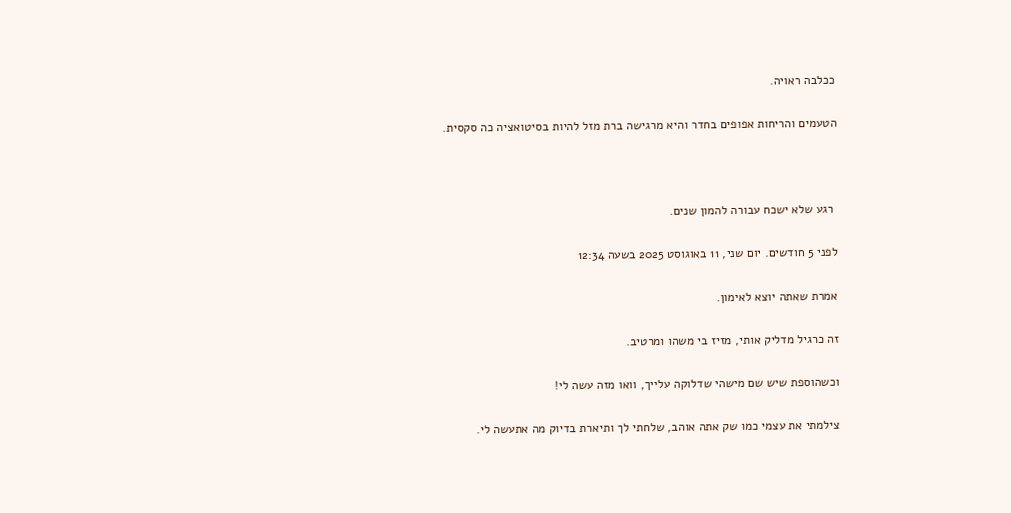ככלבה ראויה.

הטעמים והריחות אפופים בחדר והיא מרגישה ברת מזל להיות בסיטואציה כה סקסית.



 רגע שלא ישכח עבורה להמון שנים.

לפני 5 חודשים. יום שני, 11 באוגוסט 2025 בשעה 12:34

אמרת שאתה יוצא לאימון.

זה כרגיל מדליק אותי, מזיז בי משהו ומרטיב.

וכשהוספת שיש שם מישהי שדלוקה עלייך, וואו מזה עשה לי!

צילמתי את עצמי כמו שק אתה אוהב, שלחתי לך ותיארת בדיוק מה אתעשה לי.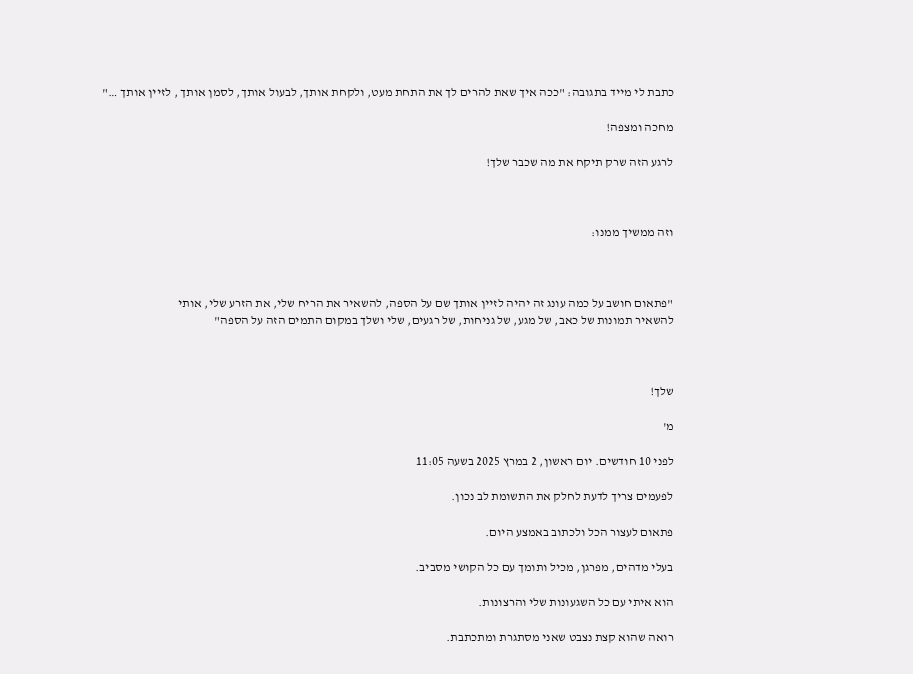כתבת לי מייד בתגובה: "ככה איך שאת להרים לך את התחת מעט, ולקחת אותך, לבעול אותך, לסמן אותך , לזיין אותך …"

מחכה ומצפה!

לרגע הזה שרק תיקח את מה שכבר שלך!



וזה ממשיך ממנו:



"פתאום חושב על כמה עונג זה יהיה לזיין אותך שם על הספה, להשאיר את הריח שלי, את הזרע שלי, אותי
להשאיר תמונות של כאב, של מגע, של גניחות, של רגעים, שלי ושלך במקום התמים הזה על הספה"



שלך!

מ'

לפני 10 חודשים. יום ראשון, 2 במרץ 2025 בשעה 11:05

לפעמים צריך לדעת לחלק את התשומת לב נכון.

פתאום לעצור הכל ולכתוב באמצע היום.

בעלי מדהים, מפרגן, מכיל ותומך עם כל הקושי מסביב.

הוא איתי עם כל השגעונות שלי והרצונות.

רואה שהוא קצת נצבט שאני מסתגרת ומתכתבת.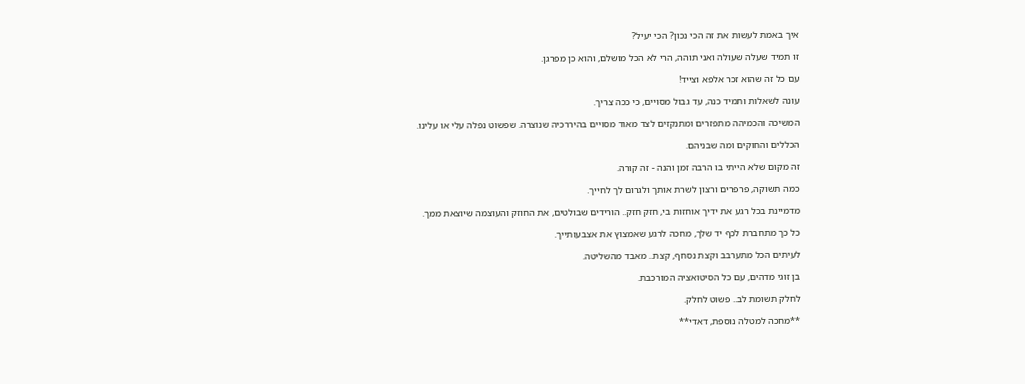איך באמת לעשות את זה הכי נכון? הכי יעיל?

זו תמיד שעלה שעולה ואני תוהה, הרי לא הכל מושלם, והוא כן מפרגן.

עם כל זה שהוא זכר אלפא וצייד!

עונה לשאלות ותמיד כנה, עד גבול מסויים, כי ככה צריך.

המשיכה והכמיהה מתפזרים ומתנקזים לצד מאוד מסויים בהיררכיה שנוצרה. שפשוט נפלה עלי או עלינו.

הכללים והחוקים ומה שבניהם.

זה מקום שלא הייתי בו הרבה זמן והנה - זה קורה.

כמה תשוקה, פרפרים ורצון לשרת אותך ולגרום לך לחייך.

מדמיינת בכל רגע את ידיך אוחזות בי, חזק חזק.. הורידים שבולטים, את החוזק והעוצמה שיוצאת ממך.

כל כך מתחברת לכף יד שלך, מחכה לרגע שאמצוץ את אצבעותייך.

לעיתים הכל מתערבב וקצת נסחף, קצת.. מאבד מהשליטה.

בן זוגי מדהים, עם כל הסיטואציה המורכבת.

לחלק תשומת לב.. פשוט לחלק.

**מחכה למטלה נוספת, דאדי**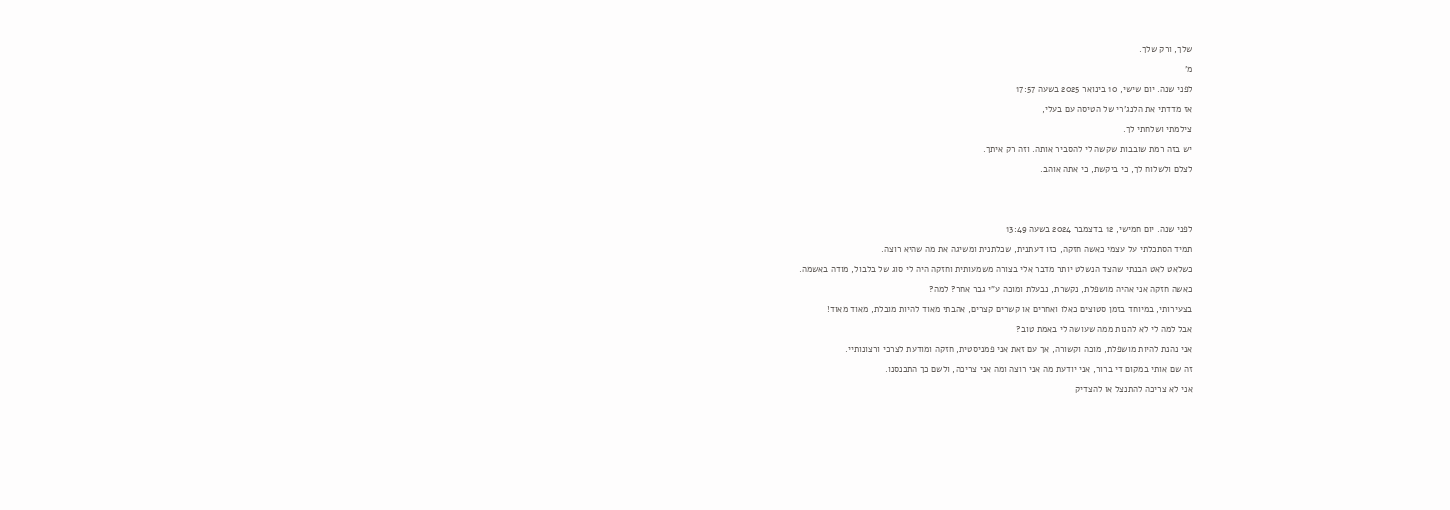שלך, ורק שלך.

מ'

לפני שנה. יום שישי, 10 בינואר 2025 בשעה 17:57

אז מדדתי את הלנג'רי של הטיסה עם בעלי,

צילמתי ושלחתי לך.

יש בזה רמת שובבות שקשה לי להסביר אותה. וזה רק איתך.

לצלם ולשלוח לך, כי ביקשת, כי אתה אוהב.





לפני שנה. יום חמישי, 12 בדצמבר 2024 בשעה 13:49

תמיד הסתכלתי על עצמי כאשה חזקה, כזו דעתנית, שכלתנית ומשיגה את מה שהיא רוצה.

כשלאט לאט הבנתי שהצד הנשלט יותר מדבר אלי בצורה משמעותית וחזקה היה לי סוג של בלבול, מודה באשמה.

כאשה חזקה אני אהיה מושפלת, נקשרת, נבעלת ומוכה ע"י גבר אחר? למה?

בצעירותי, במיוחד בזמן סטוצים כאלו ואחרים או קשרים קצרים, אהבתי מאוד להיות מובלת, מאוד מאוד!

אבל למה לי לא להנות ממה שעושה לי באמת טוב?

אני נהנת להיות מושפלת, מוכה וקשורה, אך עם זאת אני פמניסטית, חזקה ומודעת לצרכי ורצונותיי.

זה שם אותי במקום די ברור, אני יודעת מה אני רוצה ומה אני צריכה, ולשם כך התכנסנו.

אני לא צריכה להתנצל או להצדיק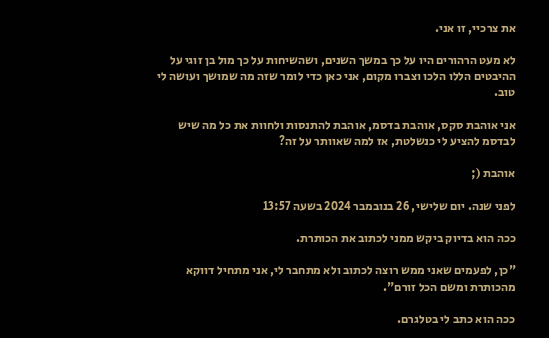את צרכיי, זו אני.

לא מעט הרהורים היו על כך במשך השנים, ושהשיחות על כך מול בן זוגי על ההיבטים הללו הלכו וצברו מקום, אני כאן כדי לומר שזה מה שמושך ועושה לי טוב.

אני אוהבת סקס, אוהבת בדסמ, אוהבת להתנסות ולחוות את כל מה שיש לבדסמ להציע לי כנשלטת, אז למה שאוותר על זה?

אוהבת (;

לפני שנה. יום שלישי, 26 בנובמבר 2024 בשעה 13:57

ככה הוא בדיוק ביקש ממני לכתוב את הכותרת.

"כן, לפעמים שאני ממש רוצה לכתוב ולא מתחבר לי, אני מתחיל דווקא מהכותרת ומשם הכל זורם".

ככה הוא כתב לי בטלגרם.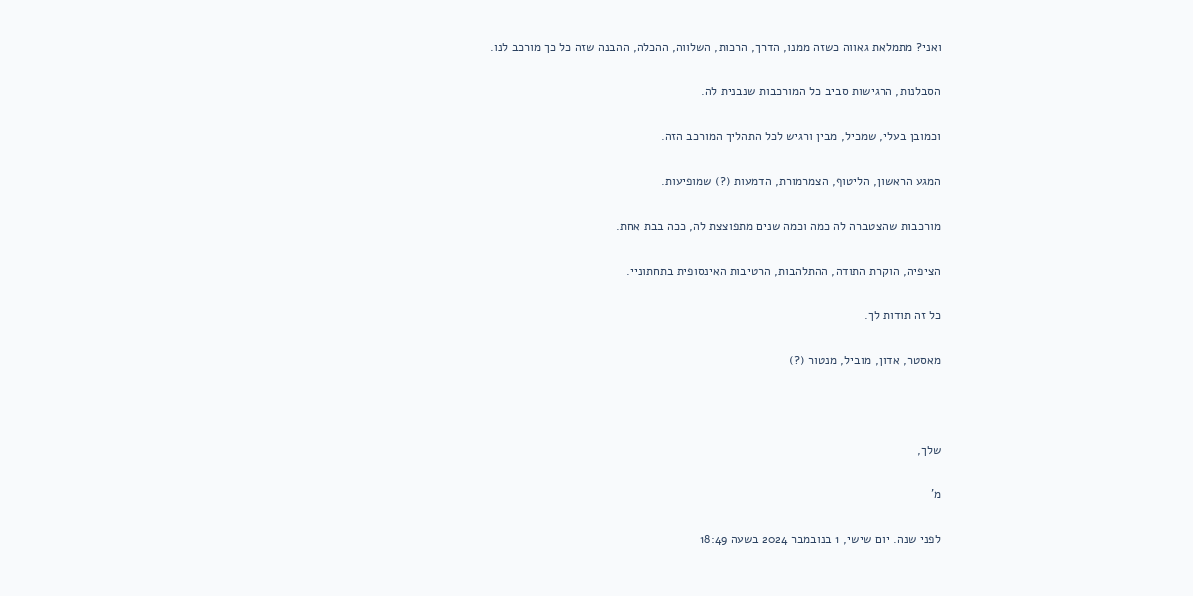ואני? מתמלאת גאווה כשזה ממנו, הדרך, הרכות, השלווה, ההכלה, ההבנה שזה כל כך מורכב לנו.

הסבלנות, הרגישות סביב כל המורכבות שנבנית לה.

וכמובן בעלי, שמכיל, מבין ורגיש לכל התהליך המורכב הזה.

המגע הראשון, הליטוף, הצמרמורת, הדמעות (?) שמופיעות.

מורכבות שהצטברה לה כמה וכמה שנים מתפוצצת לה, ככה בבת אחת.

הציפיה, הוקרת התודה, ההתלהבות, הרטיבות האינסופית בתחתוניי.

כל זה תודות לך.

מאסטר, אדון, מוביל, מנטור (?)



שלך,

מ'

לפני שנה. יום שישי, 1 בנובמבר 2024 בשעה 18:49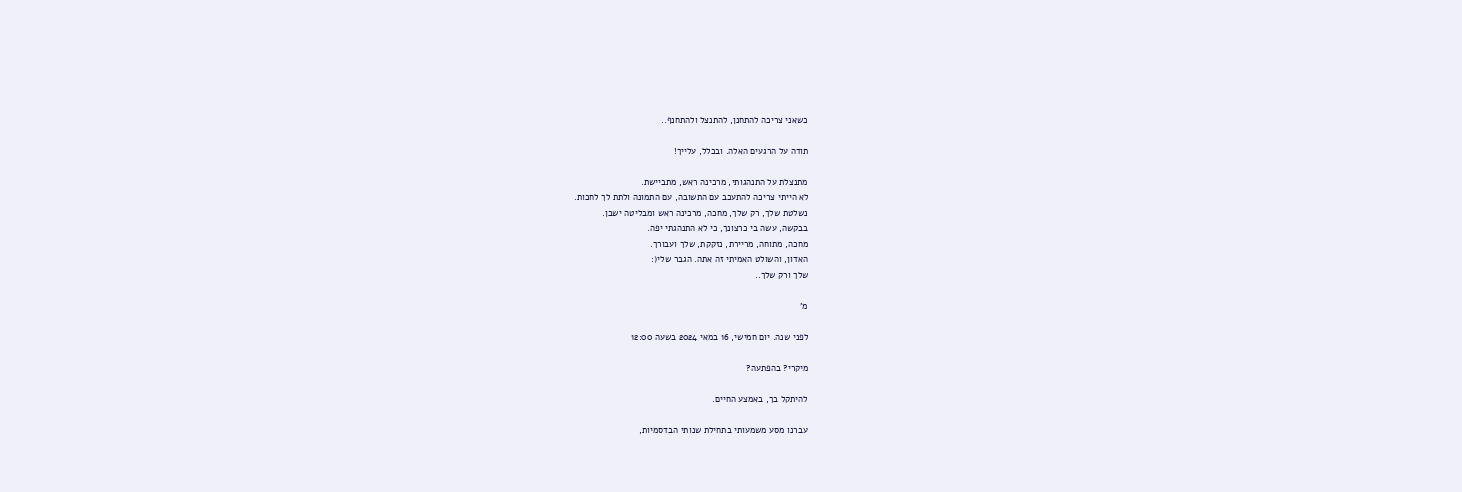כשאני צריכה להתחנן, להתנצל ולהתחנף..

תודה על הרגעים האלה. ובכלל, עלייך!

מתנצלת על התנהגותי, מרכינה ראש, מתביישת.
לא הייתי צריכה להתעכב עם התשובה, עם התמונה ולתת לך לחכות.
נשלטת שלך, רק שלך, מחכה, מרכינה ראש ומבליטה ישבן.
בבקשה, עשה בי כרצונך, כי לא התנהגתי יפה.
מחכה, מתוחה, מריירת, נזקקת, שלך ועבורך.
האדון, והשולט האמיתי זה אתה. הגבר שלי(:
שלך ורק שלך..

מ'

לפני שנה. יום חמישי, 16 במאי 2024 בשעה 12:00

מיקרי? בהפתעה?

להיתקל בך, באמצע החיים.

עברנו מסע משמעותי בתחילת שנותי הבדסמיות,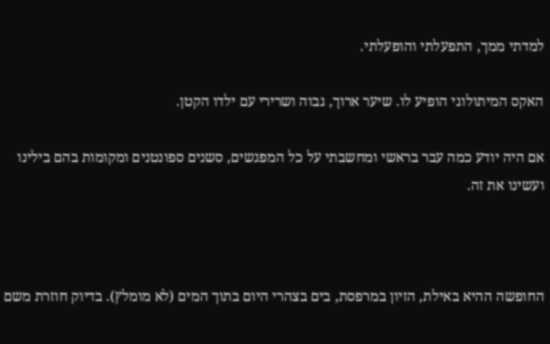למדתי ממך, התפעלתי והופעלתי.

האקס המיתולוגי הופיע לו. שיער ארוך, גבוה ושרירי עם ילדו הקטן.

אם היה יודע כמה עבר בראשי ומחשבתי על כל המפגשים, סשנים ספונטנים ומקומות בהם בילינו ועשינו את זה.



החופשה ההיא באילת, הזיון במרפסת, בים בצהרי היום בתוך המים (לא מומלץ). בדיוק חוזרת משם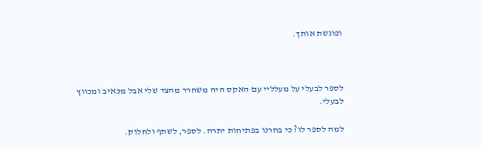ופוגשת אותך.



לספר לבעלי על מעלליי עם האקס היה משחרר מהצד שלי אבל מכאיב ומכווץ לבעלי.

למה לספר לו? כי בחרנו בפתיחות יתרה. לספר, לשתף ולחלוק.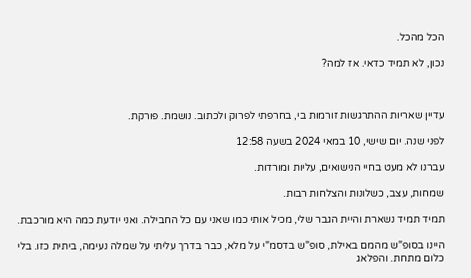הכל מהכל.

נכון, לא תמיד כדאי. אז למה?



עדיין שאריות ההתרגשות זורמות בי, בחרפתי לפרוק ולכתוב. נושמת. פורקת.

לפני שנה. יום שישי, 10 במאי 2024 בשעה 12:58

עברנו לא מעט בחיי הנישואים, עליות ומורדות.

שמחות, עצב, כשלונות והצלחות רבות.

תמיד תמיד נשארת והיית הגבר שלי, מכיל אותי כמו שאני עם כל החבילה. ואני יודעת כמה היא מורכבת.

היינו בסופ"ש מהמם באילת, סופ"ש בדסמ"י על מלא, כבר בדרך עליתי על שמלה נעימה, ביתית כזו. בלי כלום מתחת. והפלאג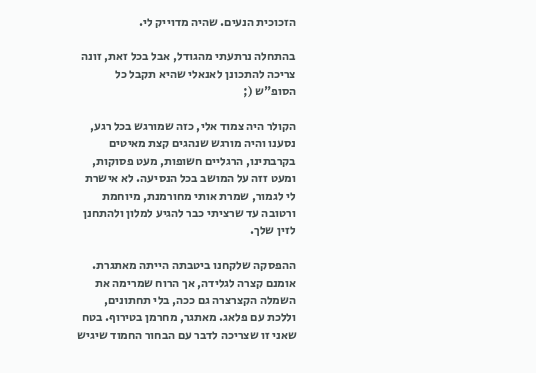הזכוכית הנעים. שהיה מדוייק לי.

בהתחלה נרתעתי מהגודל, אבל בכל זאת, זונה צריכה להתכונן לאנאלי שהיא תקבל כל הסופ"ש (;

הקולר היה צמוד אלי, כזה שמורגש בכל רגע, נסענו והיה מורגש שנהגים קצת מאיטים בקרבתינו, הרגליים חשופות, מעט פסוקות, ומעט זזה על המושב בכל הנסיעה. לא אישרת לי לגמור, שמרת אותי מחורמנת, מיוחמת ורטובה עד שרציתי כבר להגיע למלון ולהתחנן לזין שלך.

ההפסקה שלקחנו ביטבתה הייתה מאתגרת. אומנם קצרה לגלידה, אך הרוח שמרימה את השמלה הקצרצרה גם ככה, בלי תחתונים, וללכת עם פלאג. מאתגר, מחרמן בטירוף. בטח שאני זו שצריכה לדבר עם הבחור החמוד שיגיש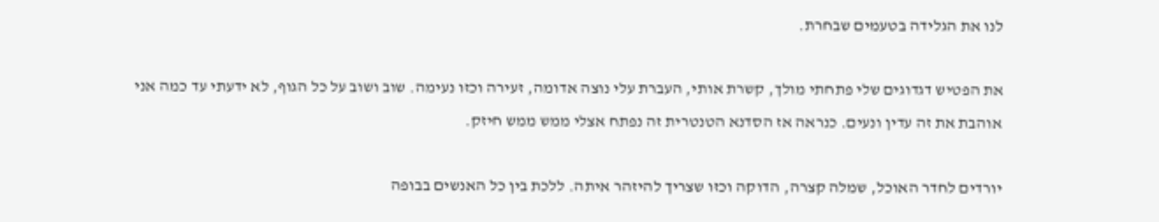לנו את הגלידה בטעמים שבחרת.

את הפטיש דגדוגים שלי פתחתי מולך, קשרת אותי, העברת עלי נוצה אדומה, זעירה וכזו נעימה. שוב ושוב על כל הגוף, לא ידעתי עד כמה אני אוהבת את זה עדין ונעים. כנראה אז הסדנא הטנטרית זה נפתח אצלי ממש ממש חיזק.

יורדים לחדר האוכל, שמלה קצרה, הדוקה וכזו שצריך להיזהר איתה. ללכת בין כל האנשים בבופה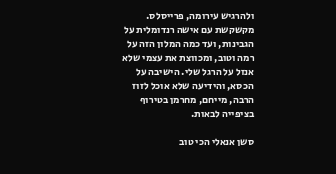ולהרגיש עירומה, פרייסלס. מקשקשת עם אישה רנדומלית על הגבינות, ועד כמה המלון הזה על רמה וטוב, ומכווצת את עצמי שלא אנזל על הרגל שלי. הישיבה על הכסא, והידיעה שלא אוכל לזוז הרבה, מייחם, מחרמן בטירוף בציפייה לבאות.

סשן אנאלי הכי טוב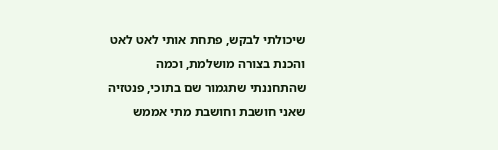שיכולתי לבקש, פתחת אותי לאט לאט והכנת בצורה מושלמת, וכמה שהתחננתי שתגמור שם בתוכי, פנטזיה שאני חושבת וחושבת מתי אממש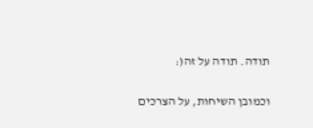תודה. תודה על זה(:

וכמובן השיחות, על הצרכים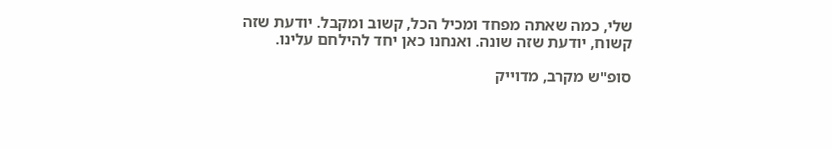שלי, כמה שאתה מפחד ומכיל הכל, קשוב ומקבל. יודעת שזה קשוח, יודעת שזה שונה. ואנחנו כאן יחד להילחם עלינו.

סופ"ש מקרב, מדוייק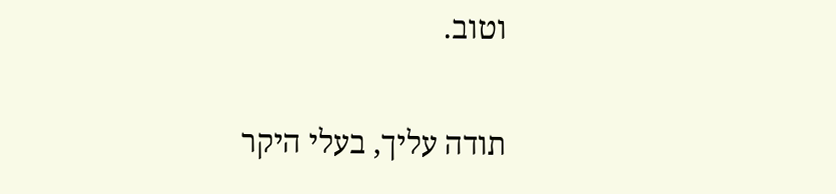וטוב.

תודה עליך, בעלי היקר